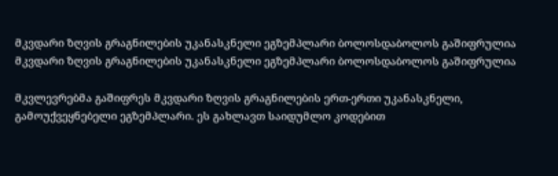მკვდარი ზღვის გრაგნილების უკანასკნელი ეგზემპლარი ბოლოსდაბოლოს გაშიფრულია
მკვდარი ზღვის გრაგნილების უკანასკნელი ეგზემპლარი ბოლოსდაბოლოს გაშიფრულია

მკვლევრებმა გაშიფრეს მკვდარი ზღვის გრაგნილების ერთ-ერთი უკანასკნელი, გამოუქვეყნებელი ეგზემპლარი. ეს გახლავთ საიდუმლო კოდებით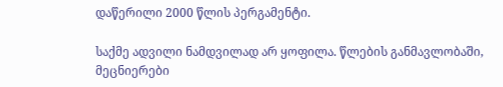დაწერილი 2000 წლის პერგამენტი.

საქმე ადვილი ნამდვილად არ ყოფილა. წლების განმავლობაში, მეცნიერები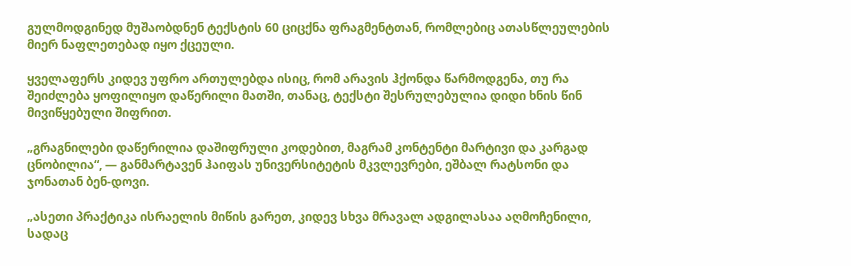გულმოდგინედ მუშაობდნენ ტექსტის 60 ციცქნა ფრაგმენტთან, რომლებიც ათასწლეულების მიერ ნაფლეთებად იყო ქცეული.

ყველაფერს კიდევ უფრო ართულებდა ისიც, რომ არავის ჰქონდა წარმოდგენა, თუ რა შეიძლება ყოფილიყო დაწერილი მათში, თანაც, ტექსტი შესრულებულია დიდი ხნის წინ მივიწყებული შიფრით.

„გრაგნილები დაწერილია დაშიფრული კოდებით, მაგრამ კონტენტი მარტივი და კარგად ცნობილია“, — განმარტავენ ჰაიფას უნივერსიტეტის მკვლევრები, ეშბალ რატსონი და ჯონათან ბენ-დოვი.

„ასეთი პრაქტიკა ისრაელის მიწის გარეთ, კიდევ სხვა მრავალ ადგილასაა აღმოჩენილი, სადაც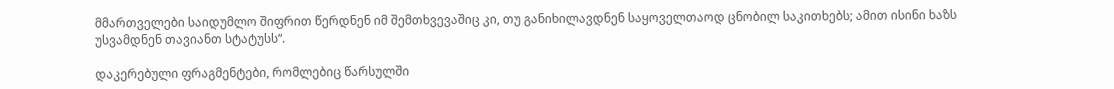მმართველები საიდუმლო შიფრით წერდნენ იმ შემთხვევაშიც კი, თუ განიხილავდნენ საყოველთაოდ ცნობილ საკითხებს; ამით ისინი ხაზს უსვამდნენ თავიანთ სტატუსს“.

დაკერებული ფრაგმენტები, რომლებიც წარსულში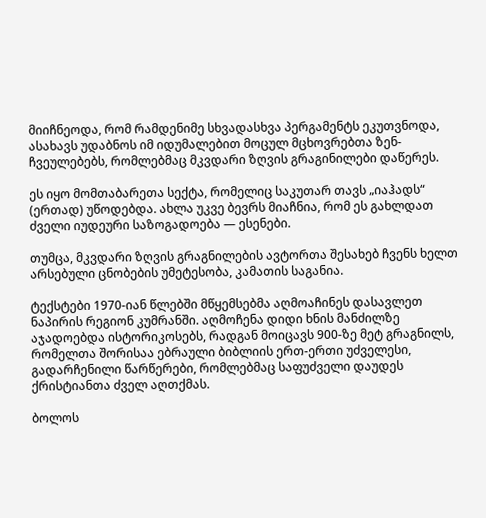მიიჩნეოდა, რომ რამდენიმე სხვადასხვა პერგამენტს ეკუთვნოდა, ასახავს უდაბნოს იმ იდუმალებით მოცულ მცხოვრებთა ზენ-ჩვეულებებს, რომლებმაც მკვდარი ზღვის გრაგინილები დაწერეს.

ეს იყო მომთაბარეთა სექტა, რომელიც საკუთარ თავს „იაჰადს“ (ერთად) უწოდებდა. ახლა უკვე ბევრს მიაჩნია, რომ ეს გახლდათ ძველი იუდეური საზოგადოება — ესენები.

თუმცა, მკვდარი ზღვის გრაგნილების ავტორთა შესახებ ჩვენს ხელთ არსებული ცნობების უმეტესობა, კამათის საგანია.

ტექსტები 1970-იან წლებში მწყემსებმა აღმოაჩინეს დასავლეთ ნაპირის რეგიონ კუმრანში. აღმოჩენა დიდი ხნის მანძილზე აჯადოებდა ისტორიკოსებს, რადგან მოიცავს 900-ზე მეტ გრაგნილს, რომელთა შორისაა ებრაული ბიბლიის ერთ-ერთი უძველესი, გადარჩენილი წარწერები, რომლებმაც საფუძველი დაუდეს ქრისტიანთა ძველ აღთქმას.

ბოლოს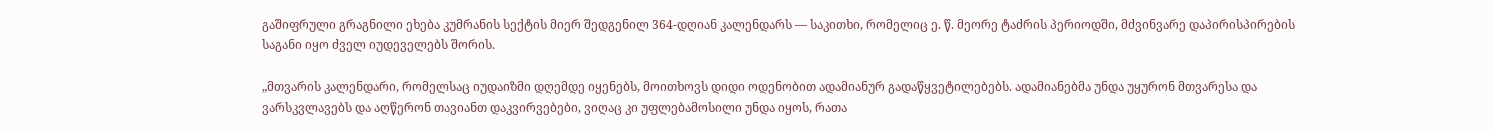გაშიფრული გრაგნილი ეხება კუმრანის სექტის მიერ შედგენილ 364-დღიან კალენდარს — საკითხი, რომელიც ე. წ. მეორე ტაძრის პერიოდში, მძვინვარე დაპირისპირების საგანი იყო ძველ იუდეველებს შორის.

„მთვარის კალენდარი, რომელსაც იუდაიზმი დღემდე იყენებს, მოითხოვს დიდი ოდენობით ადამიანურ გადაწყვეტილებებს. ადამიანებმა უნდა უყურონ მთვარესა და ვარსკვლავებს და აღწერონ თავიანთ დაკვირვებები, ვიღაც კი უფლებამოსილი უნდა იყოს, რათა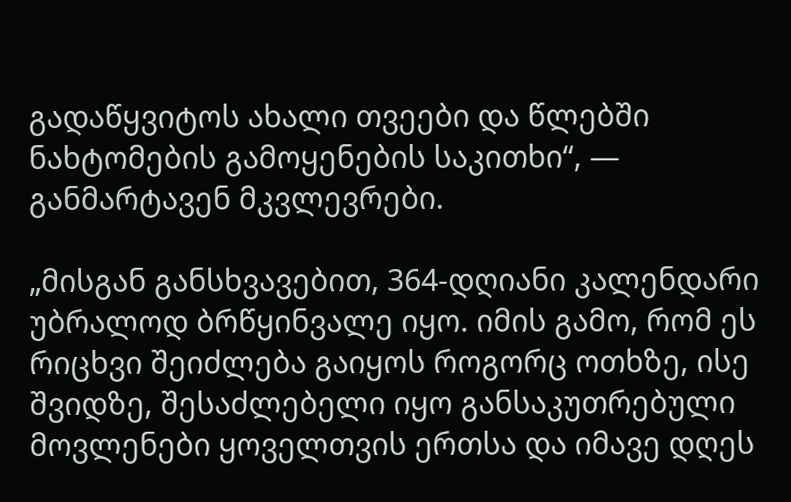გადაწყვიტოს ახალი თვეები და წლებში ნახტომების გამოყენების საკითხი“, — განმარტავენ მკვლევრები.

„მისგან განსხვავებით, 364-დღიანი კალენდარი უბრალოდ ბრწყინვალე იყო. იმის გამო, რომ ეს რიცხვი შეიძლება გაიყოს როგორც ოთხზე, ისე შვიდზე, შესაძლებელი იყო განსაკუთრებული მოვლენები ყოველთვის ერთსა და იმავე დღეს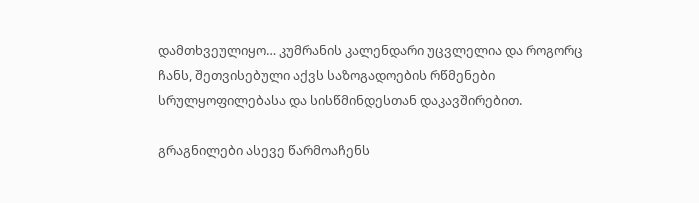დამთხვეულიყო… კუმრანის კალენდარი უცვლელია და როგორც ჩანს, შეთვისებული აქვს საზოგადოების რწმენები სრულყოფილებასა და სისწმინდესთან დაკავშირებით.

გრაგნილები ასევე წარმოაჩენს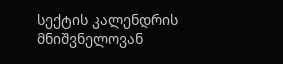სექტის კალენდრის მნიშვნელოვან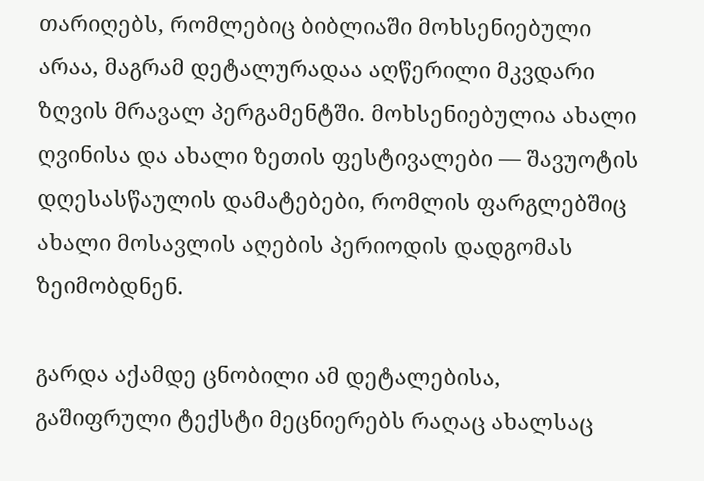თარიღებს, რომლებიც ბიბლიაში მოხსენიებული არაა, მაგრამ დეტალურადაა აღწერილი მკვდარი ზღვის მრავალ პერგამენტში. მოხსენიებულია ახალი ღვინისა და ახალი ზეთის ფესტივალები — შავუოტის დღესასწაულის დამატებები, რომლის ფარგლებშიც ახალი მოსავლის აღების პერიოდის დადგომას ზეიმობდნენ.

გარდა აქამდე ცნობილი ამ დეტალებისა, გაშიფრული ტექსტი მეცნიერებს რაღაც ახალსაც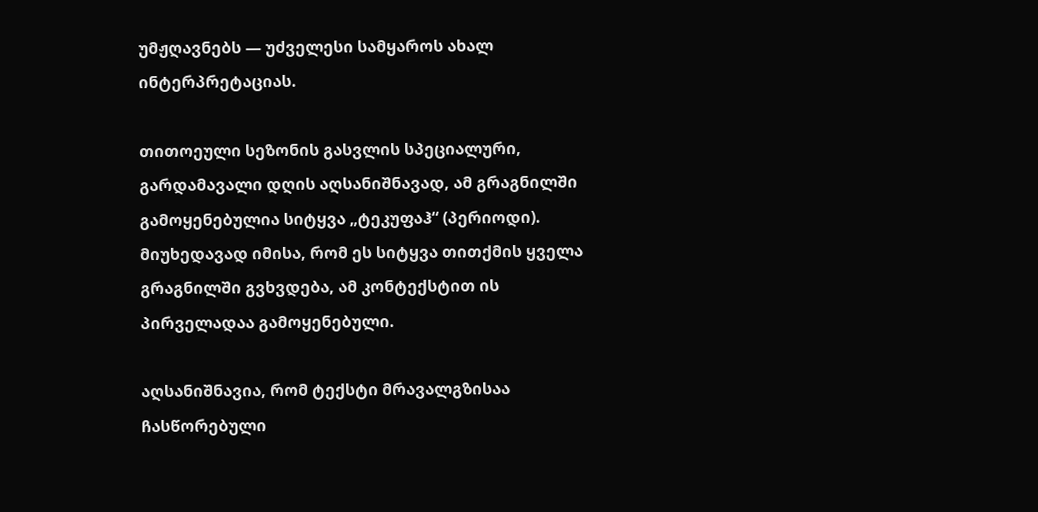უმჟღავნებს — უძველესი სამყაროს ახალ ინტერპრეტაციას.

თითოეული სეზონის გასვლის სპეციალური, გარდამავალი დღის აღსანიშნავად, ამ გრაგნილში გამოყენებულია სიტყვა „ტეკუფაჰ“ (პერიოდი). მიუხედავად იმისა, რომ ეს სიტყვა თითქმის ყველა გრაგნილში გვხვდება, ამ კონტექსტით ის პირველადაა გამოყენებული.

აღსანიშნავია, რომ ტექსტი მრავალგზისაა ჩასწორებული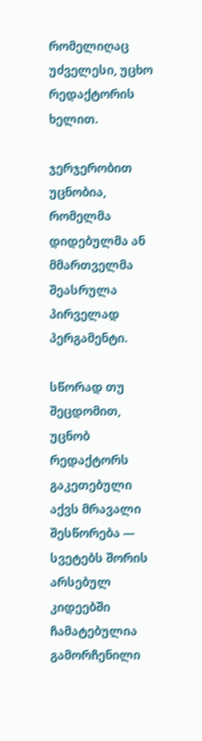რომელიღაც უძველესი, უცხო რედაქტორის ხელით.

ჯერჯერობით უცნობია, რომელმა დიდებულმა ან მმართველმა შეასრულა პირველად პერგამენტი.

სწორად თუ შეცდომით, უცნობ რედაქტორს გაკეთებული აქვს მრავალი შესწორება — სვეტებს შორის არსებულ კიდეებში ჩამატებულია გამორჩენილი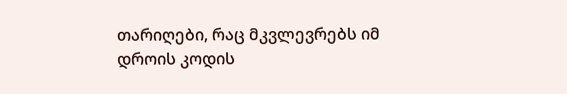თარიღები, რაც მკვლევრებს იმ დროის კოდის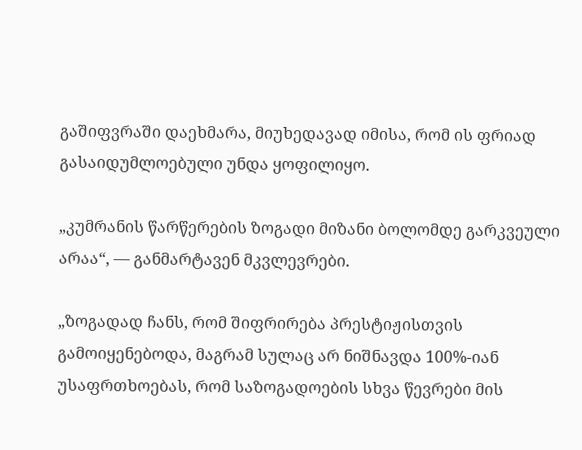გაშიფვრაში დაეხმარა, მიუხედავად იმისა, რომ ის ფრიად გასაიდუმლოებული უნდა ყოფილიყო.

„კუმრანის წარწერების ზოგადი მიზანი ბოლომდე გარკვეული არაა“, — განმარტავენ მკვლევრები.

„ზოგადად ჩანს, რომ შიფრირება პრესტიჟისთვის გამოიყენებოდა, მაგრამ სულაც არ ნიშნავდა 100%-იან უსაფრთხოებას, რომ საზოგადოების სხვა წევრები მის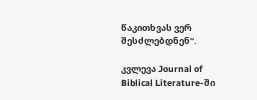წაკითხვას ვერ შესძლებდნენ“.

კვლევა Journal of Biblical Literature-ში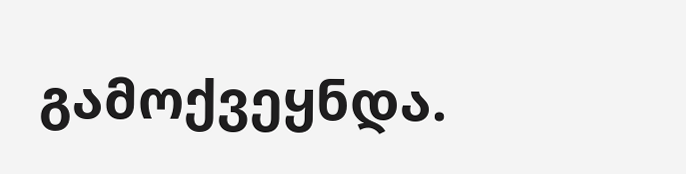გამოქვეყნდა.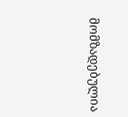მომზადებულია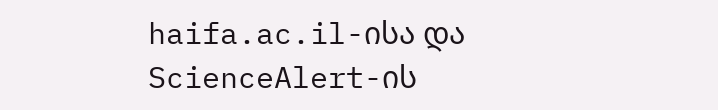haifa.ac.il-ისა და ScienceAlert-ის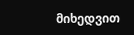მიხედვით